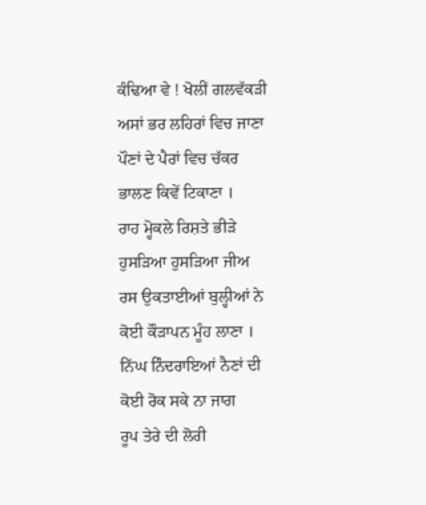ਕੰਢਿਆ ਵੇ ! ਖੋਲੀਂ ਗਲਵੱਕੜੀ
ਅਸਾਂ ਭਰ ਲਹਿਰਾਂ ਵਿਚ ਜਾਣਾ
ਪੌਣਾਂ ਦੇ ਪੈਰਾਂ ਵਿਚ ਚੱਕਰ
ਭਾਲਣ ਕਿਵੇਂ ਟਿਕਾਣਾ ।
ਰਾਹ ਮ੍ਹੋਕਲੇ ਰਿਸ਼ਤੇ ਭੀੜੇ
ਹੁਸੜਿਆ ਹੁਸੜਿਆ ਜੀਅ
ਰਸ ਉਕਤਾਈਆਂ ਬੁਲ੍ਹੀਆਂ ਨੇ
ਕੋਈ ਕੌੜਾਪਨ ਮੂੰਹ ਲਾਣਾ ।
ਨਿੱਘ ਨਿੰਦਰਾਇਆਂ ਨੈਣਾਂ ਦੀ
ਕੋਈ ਰੋਕ ਸਕੇ ਨਾ ਜਾਗ
ਰੂਪ ਤੇਰੇ ਦੀ ਲੋਰੀ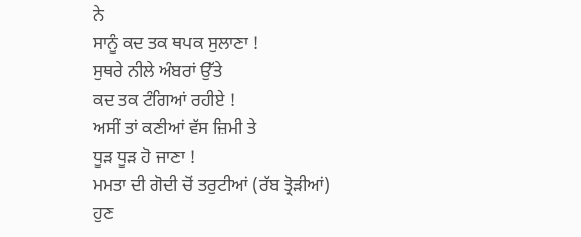ਨੇ
ਸਾਨੂੰ ਕਦ ਤਕ ਥਪਕ ਸੁਲਾਣਾ !
ਸੁਥਰੇ ਨੀਲੇ ਅੰਬਰਾਂ ਉੱਤੇ
ਕਦ ਤਕ ਟੰਗਿਆਂ ਰਹੀਏ !
ਅਸੀਂ ਤਾਂ ਕਣੀਆਂ ਵੱਸ ਜ਼ਿਮੀ ਤੇ
ਧੂੜ ਧੂੜ ਹੋ ਜਾਣਾ !
ਮਮਤਾ ਦੀ ਗੋਦੀ ਚੋਂ ਤਰੁਟੀਆਂ (ਰੱਬ ਤ੍ਰੋੜੀਆਂ)
ਹੁਣ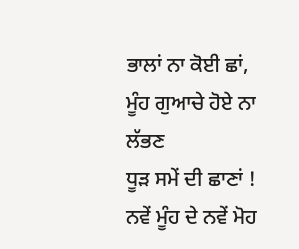ਭਾਲਾਂ ਨਾ ਕੋਈ ਛਾਂ,
ਮੂੰਹ ਗੁਆਚੇ ਹੋਏ ਨਾ ਲੱਭਣ
ਧੂੜ ਸਮੇਂ ਦੀ ਛਾਣਾਂ !
ਨਵੇਂ ਮੂੰਹ ਦੇ ਨਵੇਂ ਮੋਹ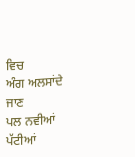ਵਿਚ
ਅੰਗ ਅਲਸਾਂਦੇ ਜਾਣ
ਪਲ ਨਵੀਆਂ ਪੱਟੀਆਂ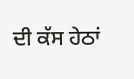ਦੀ ਕੱਸ ਹੇਠਾਂ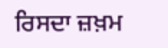ਰਿਸਦਾ ਜ਼ਖ਼ਮ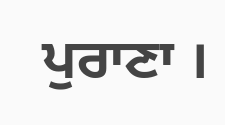ਪੁਰਾਣਾ ।